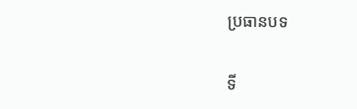ប្រធានបទ

ទី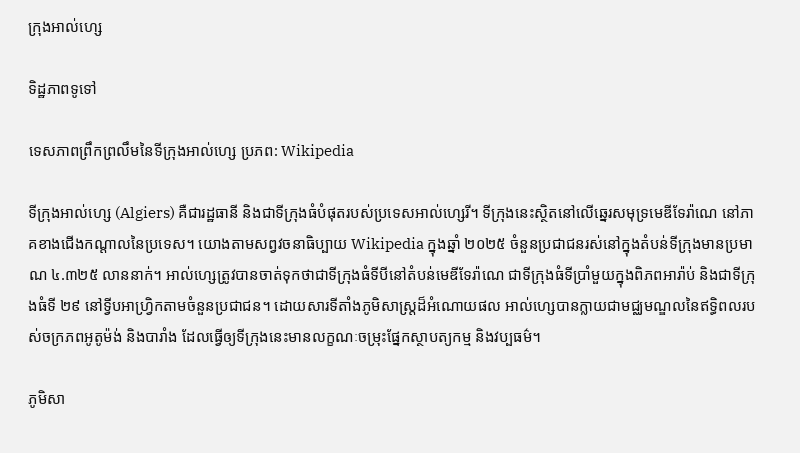ក្រុងអាល់ហ្សេ

ទិដ្ឋភាពទូទៅ

ទេសភាពព្រឹកព្រលឹមនៃទីក្រុងអាល់ហ្សេ ប្រភព: Wikipedia

ទីក្រុងអាល់ហ្សេ (Algiers) គឺជារដ្ឋធានី និងជាទីក្រុងធំបំផុតរបស់ប្រទេសអាល់ហ្សេរី។ ទីក្រុងនេះស្ថិតនៅលើឆ្នេរសមុទ្រមេឌីទែរ៉ាណេ នៅភាគខាងជើងកណ្តាលនៃប្រទេស។ យោងតាមសព្វវចនាធិប្បាយ Wikipedia ក្នុងឆ្នាំ ២០២៥ ចំនួនប្រជាជនរស់នៅក្នុងតំបន់ទីក្រុងមានប្រមាណ ៤.៣២៥ លាននាក់។ អាល់ហ្សេត្រូវបានចាត់ទុកថាជាទីក្រុងធំទីបីនៅតំបន់មេឌីទែរ៉ាណេ ជាទីក្រុងធំទីប្រាំមួយក្នុងពិភពអារ៉ាប់ និងជាទីក្រុងធំទី ២៩ នៅទ្វីបអាហ្វ្រិកតាមចំនួនប្រជាជន។ ដោយសារទីតាំងភូមិសាស្ត្រដ៏អំណោយផល អាល់ហ្សេបានក្លាយជាមជ្ឈមណ្ឌលនៃឥទ្ធិពលរបស់ចក្រភពអូតូម៉ង់ និងបារាំង ដែលធ្វើឲ្យទីក្រុងនេះមានលក្ខណៈចម្រុះផ្នែកស្ថាបត្យកម្ម និងវប្បធម៌។

ភូមិសា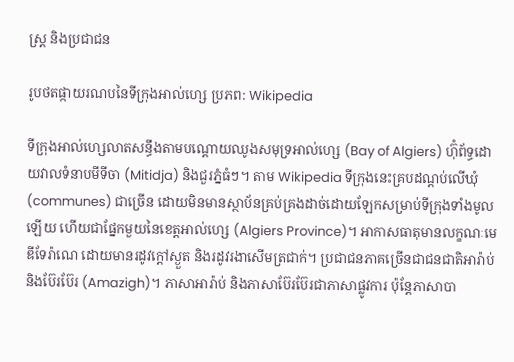ស្ត្រ និងប្រជាជន

រូបថតផ្កាយរណបនៃទីក្រុងអាល់ហ្សេ ប្រភព: Wikipedia

ទីក្រុងអាល់ហ្សេលាតសន្ធឹងតាមបណ្ដោយឈូងសមុទ្រអាល់ហ្សេ (Bay of Algiers) ហ៊ុំព័ទ្ធដោយវាលទំនាបមីទីចា (Mitidja) និងជួរភ្នំធំៗ។ តាម Wikipedia ទីក្រុងនេះគ្របដណ្តប់លើឃុំ (communes) ជាច្រើន ដោយមិនមានស្ថាប័នគ្រប់គ្រងដាច់ដោយឡែកសម្រាប់ទីក្រុងទាំងមូលឡើយ ហើយជាផ្នែកមួយនៃខេត្តអាល់ហ្សេ (Algiers Province)។ អាកាសធាតុមានលក្ខណៈមេឌីទែរ៉ាណេ ដោយមានរដូវក្ដៅស្ងួត និងរដូវរងាសើមត្រជាក់។ ប្រជាជនភាគច្រើនជាជនជាតិអារ៉ាប់ និងប៊ែរប៊ែរ (Amazigh)។ ភាសាអារ៉ាប់ និងភាសាប៊ែរប៊ែរជាភាសាផ្លូវការ ប៉ុន្តែភាសាបា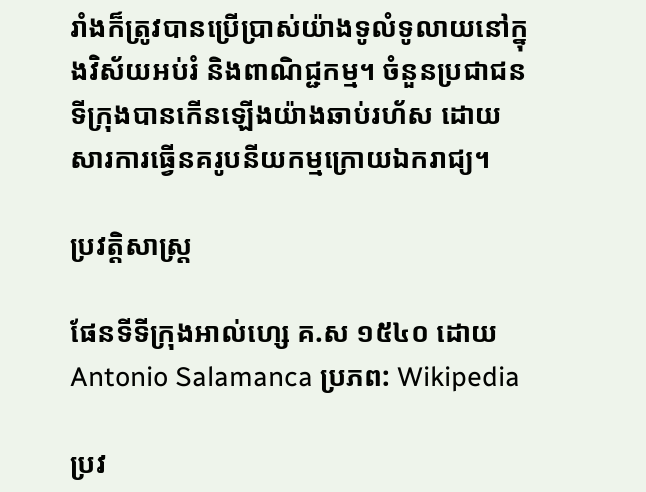រាំងក៏ត្រូវបានប្រើប្រាស់យ៉ាងទូលំទូលាយនៅក្នុងវិស័យអប់រំ និងពាណិជ្ជកម្ម។ ចំនួនប្រជាជនទីក្រុងបានកើនឡើងយ៉ាងឆាប់រហ័ស ដោយសារការធ្វើនគរូបនីយកម្មក្រោយឯករាជ្យ។

ប្រវត្តិសាស្ត្រ

ផែនទីទីក្រុងអាល់ហ្សេ គ.ស ១៥៤០ ដោយ Antonio Salamanca ប្រភព: Wikipedia

ប្រវ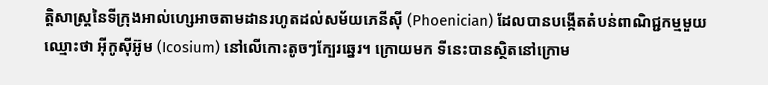ត្តិសាស្ត្រនៃទីក្រុងអាល់ហ្សេអាចតាមដានរហូតដល់សម័យភេនីស៊ី (Phoenician) ដែលបានបង្កើតតំបន់ពាណិជ្ជកម្មមួយឈ្មោះថា អ៊ីកូស៊ីអ៊ូម (Icosium) នៅលើកោះតូចៗក្បែរឆ្នេរ។ ក្រោយមក ទីនេះបានស្ថិតនៅក្រោម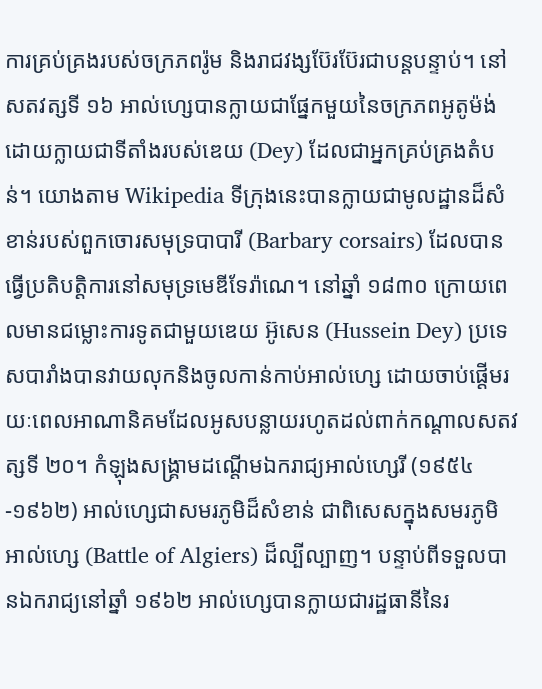ការគ្រប់គ្រងរបស់ចក្រភពរ៉ូម និងរាជវង្សប៊ែរប៊ែរជាបន្តបន្ទាប់។ នៅសតវត្សទី ១៦ អាល់ហ្សេបានក្លាយជាផ្នែកមួយនៃចក្រភពអូតូម៉ង់ ដោយក្លាយជាទីតាំងរបស់ឌេយ (Dey) ដែលជាអ្នកគ្រប់គ្រងតំបន់។ យោងតាម Wikipedia ទីក្រុងនេះបានក្លាយជាមូលដ្ឋានដ៏សំខាន់របស់ពួកចោរសមុទ្របាបារី (Barbary corsairs) ដែលបានធ្វើប្រតិបត្តិការនៅសមុទ្រមេឌីទែរ៉ាណេ។ នៅឆ្នាំ ១៨៣០ ក្រោយពេលមានជម្លោះការទូតជាមួយឌេយ អ៊ូសេន (Hussein Dey) ប្រទេសបារាំងបានវាយលុកនិងចូលកាន់កាប់អាល់ហ្សេ ដោយចាប់ផ្តើមរយៈពេលអាណានិគមដែលអូសបន្លាយរហូតដល់ពាក់កណ្តាលសតវត្សទី ២០។ កំឡុងសង្គ្រាមដណ្តើមឯករាជ្យអាល់ហ្សេរី (១៩៥៤-១៩៦២) អាល់ហ្សេជាសមរភូមិដ៏សំខាន់ ជាពិសេសក្នុងសមរភូមិអាល់ហ្សេ (Battle of Algiers) ដ៏ល្បីល្បាញ។ បន្ទាប់ពីទទួលបានឯករាជ្យនៅឆ្នាំ ១៩៦២ អាល់ហ្សេបានក្លាយជារដ្ឋធានីនៃរ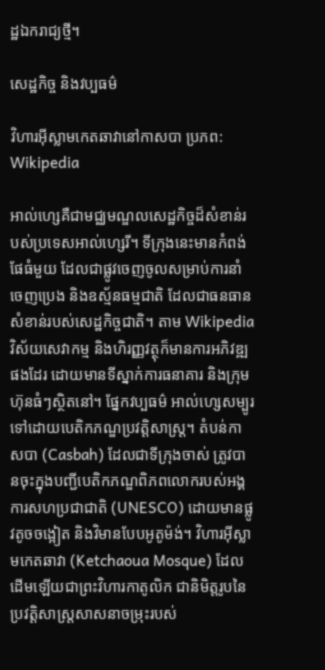ដ្ឋឯករាជ្យថ្មី។

សេដ្ឋកិច្ច និងវប្បធម៌

វិហារអ៊ីស្លាមកេតឆាវានៅកាសបា ប្រភព: Wikipedia

អាល់ហ្សេគឺជាមជ្ឈមណ្ឌលសេដ្ឋកិច្ចដ៏សំខាន់របស់ប្រទេសអាល់ហ្សេរី។ ទីក្រុងនេះមានកំពង់ផែធំមួយ ដែលជាផ្លូវចេញចូលសម្រាប់ការនាំចេញប្រេង និងឧស្ម័នធម្មជាតិ ដែលជាធនធានសំខាន់របស់សេដ្ឋកិច្ចជាតិ។ តាម Wikipedia វិស័យសេវាកម្ម និងហិរញ្ញវត្ថុក៏មានការអភិវឌ្ឍផងដែរ ដោយមានទីស្នាក់ការធនាគារ និងក្រុមហ៊ុនធំៗស្ថិតនៅ។ ផ្នែកវប្បធម៌ អាល់ហ្សេសម្បូរទៅដោយបេតិកភណ្ឌប្រវត្តិសាស្ត្រ។ តំបន់កាសបា (Casbah) ដែលជាទីក្រុងចាស់ ត្រូវបានចុះក្នុងបញ្ជីបេតិកភណ្ឌពិភពលោករបស់អង្គការសហប្រជាជាតិ (UNESCO) ដោយមានផ្លូវតូចចង្អៀត និងវិមានបែបអូតូម៉ង់។ វិហារអ៊ីស្លាមកេតឆាវា (Ketchaoua Mosque) ដែលដើមឡើយជាព្រះវិហារកាតូលិក ជានិមិត្តរូបនៃប្រវត្តិសាស្ត្រសាសនាចម្រុះរបស់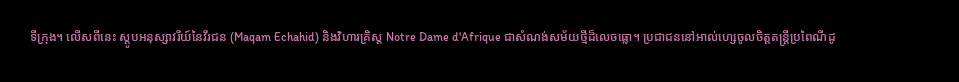ទីក្រុង។ លើសពីនេះ ស្តូបអនុស្សាវរីយ៍នៃវីរជន (Maqam Echahid) និងវិហារគ្រិស្ត Notre Dame d'Afrique ជាសំណង់សម័យថ្មីដ៏លេចធ្លោ។ ប្រជាជននៅអាល់ហ្សេចូលចិត្តតន្ត្រីប្រពៃណីដូ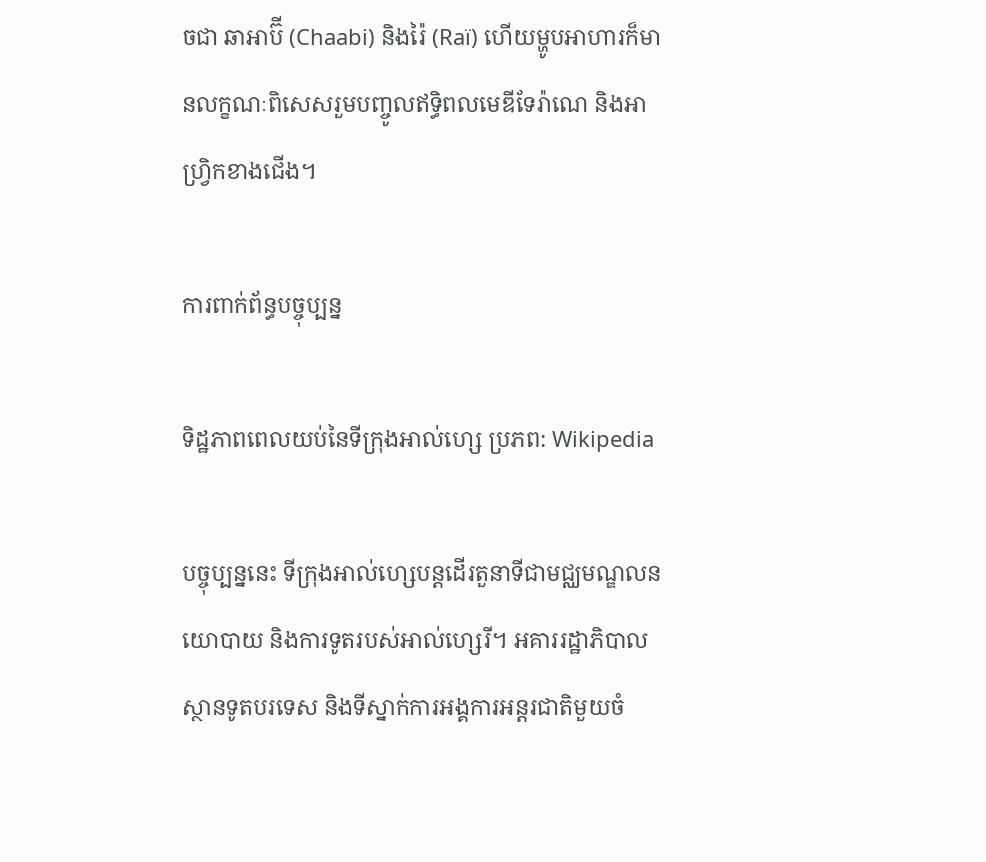ចជា ឆាអាប៊ី (Chaabi) និងរ៉ៃ (Raï) ហើយម្ហូបអាហារក៏មានលក្ខណៈពិសេសរួមបញ្ចូលឥទ្ធិពលមេឌីទែរ៉ាណេ និងអាហ្វ្រិកខាងជើង។

ការពាក់ព័ន្ធបច្ចុប្បន្ន

ទិដ្ឋភាពពេលយប់នៃទីក្រុងអាល់ហ្សេ ប្រភព: Wikipedia

បច្ចុប្បន្ននេះ ទីក្រុងអាល់ហ្សេបន្តដើរតួនាទីជាមជ្ឈមណ្ឌលនយោបាយ និងការទូតរបស់អាល់ហ្សេរី។ អគាររដ្ឋាភិបាល ស្ថានទូតបរទេស និងទីស្នាក់ការអង្គការអន្តរជាតិមួយចំ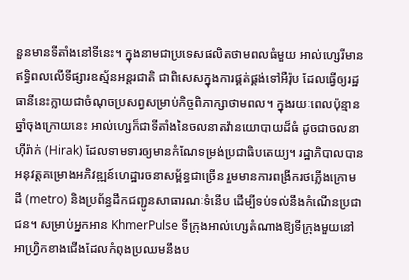នួនមានទីតាំងនៅទីនេះ។ ក្នុងនាមជាប្រទេសផលិតថាមពលធំមួយ អាល់ហ្សេរីមានឥទ្ធិពលលើទីផ្សារឧស្ម័នអន្តរជាតិ ជាពិសេសក្នុងការផ្គត់ផ្គង់ទៅអឺរ៉ុប ដែលធ្វើឲ្យរដ្ឋធានីនេះក្លាយជាចំណុចប្រសព្វសម្រាប់កិច្ចពិភាក្សាថាមពល។ ក្នុងរយៈពេលប៉ុន្មានឆ្នាំចុងក្រោយនេះ អាល់ហ្សេក៏ជាទីតាំងនៃចលនាតវ៉ានយោបាយដ៏ធំ ដូចជាចលនាហ៊ីរ៉ាក់ (Hirak) ដែលទាមទារឲ្យមានកំណែទម្រង់ប្រជាធិបតេយ្យ។ រដ្ឋាភិបាលបានអនុវត្តគម្រោងអភិវឌ្ឍន៍ហេដ្ឋារចនាសម្ព័ន្ធជាច្រើន រួមមានការពង្រីករថភ្លើងក្រោមដី (metro) និងប្រព័ន្ធដឹកជញ្ជូនសាធារណៈទំនើប ដើម្បីទប់ទល់នឹងកំណើនប្រជាជន។ សម្រាប់អ្នកអាន KhmerPulse ទីក្រុងអាល់ហ្សេតំណាងឱ្យទីក្រុងមួយនៅអាហ្វ្រិកខាងជើងដែលកំពុងប្រឈមនឹងប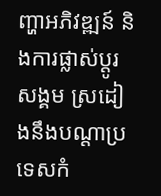ញ្ហាអភិវឌ្ឍន៍ និងការផ្លាស់ប្តូរសង្គម ស្រដៀងនឹងបណ្តាប្រទេសកំ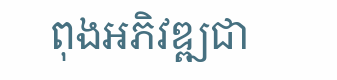ពុងអភិវឌ្ឍជា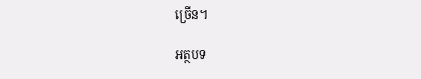ច្រើន។

អត្ថបទ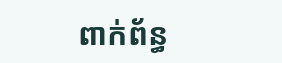ពាក់ព័ន្ធ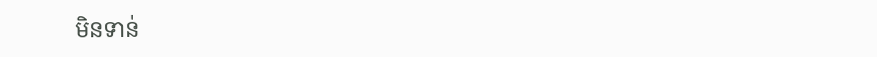មិនទាន់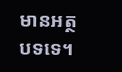មានអត្ថបទទេ។